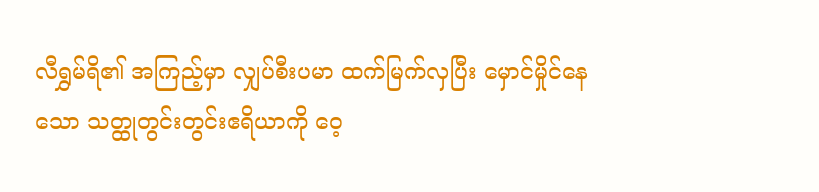လီရွှမ်ရိ၏ အကြည့်မှာ လျှပ်စီးပမာ ထက်မြက်လှပြီး မှောင်မှိုင်နေသော သတ္ထုတွင်းတွင်းဧရိယာကို ဝေ့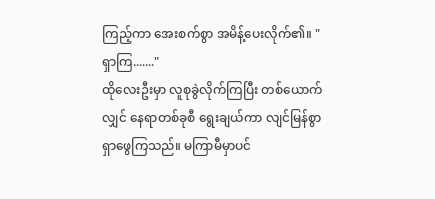ကြည့်ကာ အေးစက်စွာ အမိန့်ပေးလိုက်၏။ "ရှာကြ......."
ထိုလေးဦးမှာ လူစုခွဲလိုက်ကြပြီး တစ်ယောက်လျှင် နေရာတစ်ခုစီ ရွေးချယ်ကာ လျင်မြန်စွာ ရှာဖွေကြသည်။ မကြာမီမှာပင်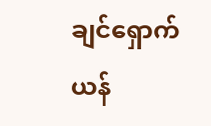ချင်ရှောက်ယန်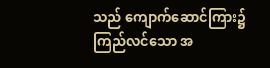သည် ကျောက်ဆောင်ကြား၌ ကြည်လင်သော အ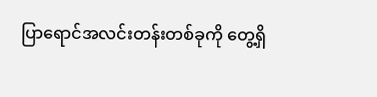ပြာရောင်အလင်းတန်းတစ်ခုကို တွေ့ရှိ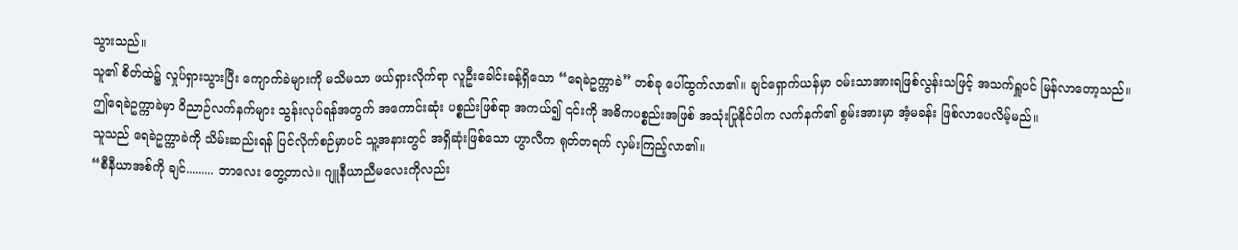သွားသည်။
သူ၏ စိတ်ထဲ၌ လှုပ်ရှားသွားပြီး ကျောက်ခဲများကို မသိမသာ ဖယ်ရှားလိုက်ရာ လူဦးခေါင်းခန့်ရှိသော “ရေခဲဥက္ကာခဲ” တစ်ခု ပေါ်ထွက်လာ၏။ ချင်ရှောက်ယန်မှာ ဝမ်းသာအားရဖြစ်လွန်းသဖြင့် အသက်ရှူပင် မြန်လာတော့သည်။
ဤရေခဲဥက္ကာခဲမှာ ဝိညာဉ်လက်နက်များ သွန်းလုပ်ရန်အတွက် အကောင်းဆုံး ပစ္စည်းဖြစ်ရာ အကယ်၍ ၎င်းကို အဓိကပစ္စည်းအဖြစ် အသုံးပြုနိုင်ပါက လက်နက်၏ စွမ်းအားမှာ အံ့မခန်း ဖြစ်လာပေလိမ့်မည်။
သူသည် ရေခဲဥက္ကာခဲကို သိမ်းဆည်းရန် ပြင်လိုက်စဉ်မှာပင် သူ့အနားတွင် အရှိဆုံးဖြစ်သော ဟွာလီက ရုတ်တရက် လှမ်းကြည့်လာ၏။
“စီနီယာအစ်ကို ချင်......... ဘာလေး တွေ့တာလဲ။ ဂျူနီယာညီမလေးကိုလည်း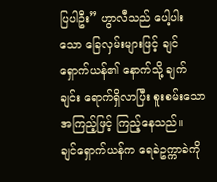ပြပါဦး” ဟွာလီသည် ပေါ့ပါးသော ခြေလှမ်းများဖြင့် ချင်ရှောက်ယန်၏ နောက်သို့ ချက်ချင်း ရောက်ရှိလာပြီး စူးစမ်းသော အကြည့်ဖြင့် ကြည့်နေသည်။
ချင်ရှောက်ယန်က ရေခဲဥက္ကာခဲကို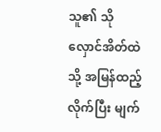သူ၏ သိုလှောင်အိတ်ထဲသို့ အမြန်ထည့်လိုက်ပြီး မျက်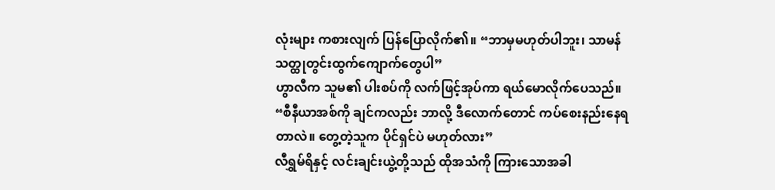လုံးများ ကစားလျက် ပြန်ပြောလိုက်၏။ “ဘာမှမဟုတ်ပါဘူး၊ သာမန် သတ္ထုတွင်းထွက်ကျောက်တွေပါ”
ဟွာလီက သူမ၏ ပါးစပ်ကို လက်ဖြင့်အုပ်ကာ ရယ်မောလိုက်ပေသည်။ “စီနီယာအစ်ကို ချင်ကလည်း ဘာလို့ ဒီလောက်တောင် ကပ်စေးနည်းနေရတာလဲ။ တွေ့တဲ့သူက ပိုင်ရှင်ပဲ မဟုတ်လား”
လီရွှမ်ရိနှင့် လင်းချင်းယွဲ့တို့သည် ထိုအသံကို ကြားသောအခါ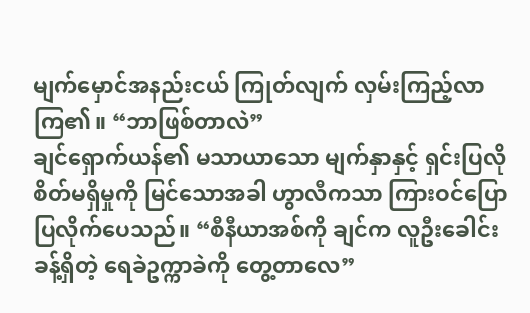မျက်မှောင်အနည်းငယ် ကြုတ်လျက် လှမ်းကြည့်လာကြ၏။ “ဘာဖြစ်တာလဲ”
ချင်ရှောက်ယန်၏ မသာယာသော မျက်နှာနှင့် ရှင်းပြလိုစိတ်မရှိမှုကို မြင်သောအခါ ဟွာလီကသာ ကြားဝင်ပြောပြလိုက်ပေသည်။ “စီနီယာအစ်ကို ချင်က လူဦးခေါင်းခန့်ရှိတဲ့ ရေခဲဥက္ကာခဲကို တွေ့တာလေ”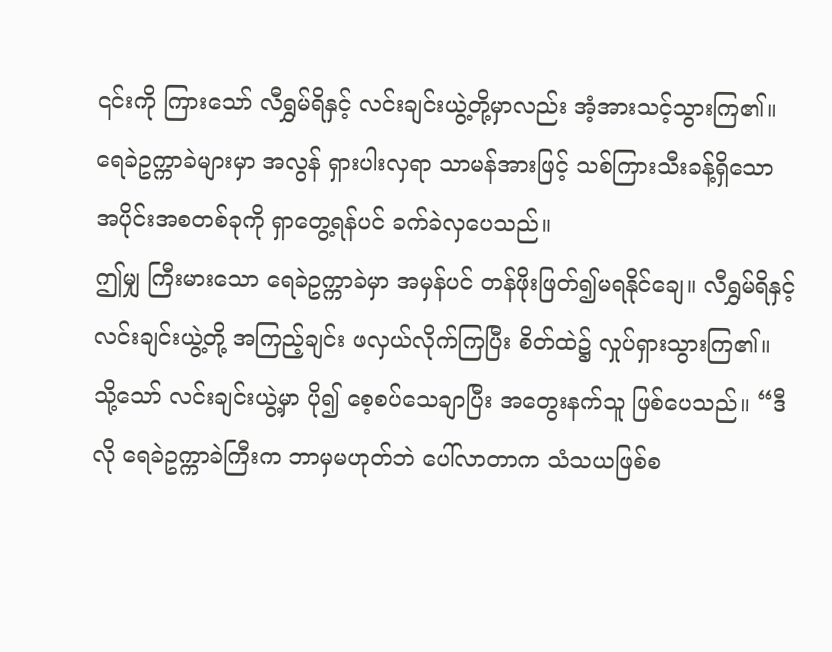၎င်းကို ကြားသော် လီရွှမ်ရိနှင့် လင်းချင်းယွဲ့တို့မှာလည်း အံ့အားသင့်သွားကြ၏။ ရေခဲဥက္ကာခဲများမှာ အလွန် ရှားပါးလှရာ သာမန်အားဖြင့် သစ်ကြားသီးခန့်ရှိသော အပိုင်းအစတစ်ခုကို ရှာတွေ့ရန်ပင် ခက်ခဲလှပေသည်။
ဤမျှ ကြီးမားသော ရေခဲဥက္ကာခဲမှာ အမှန်ပင် တန်ဖိုးဖြတ်၍မရနိုင်ချေ။ လီရွှမ်ရိနှင့် လင်းချင်းယွဲ့တို့ အကြည့်ချင်း ဖလှယ်လိုက်ကြပြီး စိတ်ထဲ၌ လှုပ်ရှားသွားကြ၏။
သို့သော် လင်းချင်းယွဲ့မှာ ပို၍ စေ့စပ်သေချာပြီး အတွေးနက်သူ ဖြစ်ပေသည်။ “ဒီလို ရေခဲဥက္ကာခဲကြီးက ဘာမှမဟုတ်ဘဲ ပေါ်လာတာက သံသယဖြစ်စ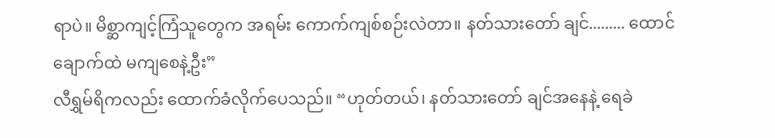ရာပဲ။ မိစ္ဆာကျင့်ကြံသူတွေက အရမ်း ကောက်ကျစ်စဉ်းလဲတာ။ နတ်သားတော် ချင်......... ထောင်ချောက်ထဲ မကျစေနဲ့ဦး”
လီရွှမ်ရိကလည်း ထောက်ခံလိုက်ပေသည်။ “ဟုတ်တယ်၊ နတ်သားတော် ချင်အနေနဲ့ ရေခဲ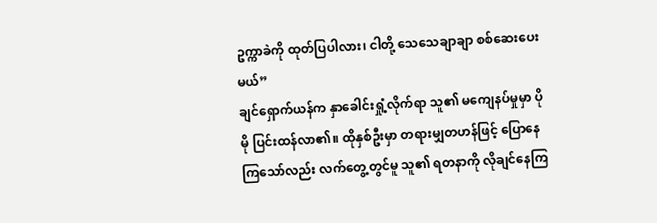ဥက္ကာခဲကို ထုတ်ပြပါလား၊ ငါတို့ သေသေချာချာ စစ်ဆေးပေးမယ်”
ချင်ရှောက်ယန်က နှာခေါင်းရှုံ့လိုက်ရာ သူ၏ မကျေနပ်မှုမှာ ပိုမို ပြင်းထန်လာ၏။ ထိုနှစ်ဦးမှာ တရားမျှတဟန်ဖြင့် ပြောနေကြသော်လည်း လက်တွေ့တွင်မူ သူ၏ ရတနာကို လိုချင်နေကြ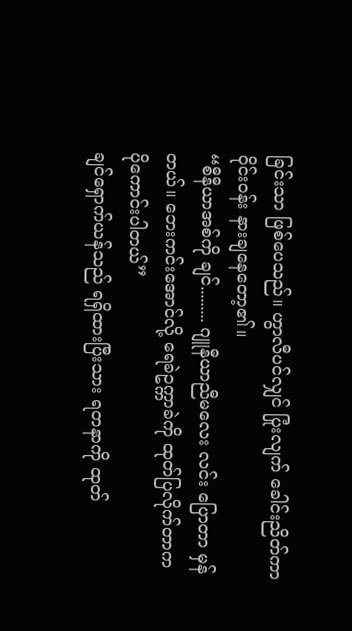ခြင်းသာ ဖြစ်ပေသည်။ ဟွာလီပင်လျှင် ပြုံးလျက် ခေါင်းညိတ်ကာ ဝိုင်းဝန်း နားချနေတော့၏။
“စီနီယာအစ်ကို ချင်......... ဂျူနီယာညီမလေး လင်း ပြောတာ မှန်တယ်။ ဘေးကင်းအောင်လို့ ရေခဲဥက္ကာခဲကို ထုတ်ပြလိုက်တာက ပိုကောင်းပါတယ်”
ချင်ရှောက်ယန်သည် ရရှိထားပြီးသား ရတနာကို ထုတ်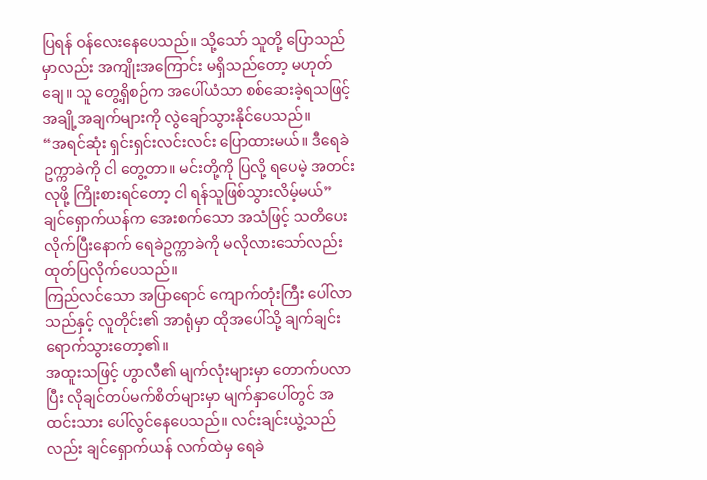ပြရန် ဝန်လေးနေပေသည်။ သို့သော် သူတို့ ပြောသည်မှာလည်း အကျိုးအကြောင်း မရှိသည်တော့ မဟုတ်ချေ။ သူ တွေ့ရှိစဉ်က အပေါ်ယံသာ စစ်ဆေးခဲ့ရသဖြင့် အချို့အချက်များကို လွဲချော်သွားနိုင်ပေသည်။
“အရင်ဆုံး ရှင်းရှင်းလင်းလင်း ပြောထားမယ်။ ဒီရေခဲဥက္ကာခဲကို ငါ တွေ့တာ။ မင်းတို့ကို ပြလို့ ရပေမဲ့ အတင်းလုဖို့ ကြိုးစားရင်တော့ ငါ ရန်သူဖြစ်သွားလိမ့်မယ်” ချင်ရှောက်ယန်က အေးစက်သော အသံဖြင့် သတိပေးလိုက်ပြီးနောက် ရေခဲဥက္ကာခဲကို မလိုလားသော်လည်း ထုတ်ပြလိုက်ပေသည်။
ကြည်လင်သော အပြာရောင် ကျောက်တုံးကြီး ပေါ်လာသည်နှင့် လူတိုင်း၏ အာရုံမှာ ထိုအပေါ်သို့ ချက်ချင်း ရောက်သွားတော့၏။
အထူးသဖြင့် ဟွာလီ၏ မျက်လုံးများမှာ တောက်ပလာပြီး လိုချင်တပ်မက်စိတ်များမှာ မျက်နှာပေါ်တွင် အထင်းသား ပေါ်လွင်နေပေသည်။ လင်းချင်းယွဲ့သည်လည်း ချင်ရှောက်ယန် လက်ထဲမှ ရေခဲ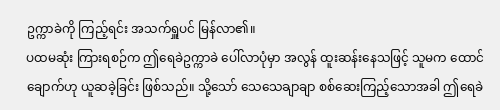ဥက္ကာခဲကို ကြည့်ရင်း အသက်ရှူပင် မြန်လာ၏။
ပထမဆုံး ကြားရစဉ်က ဤရေခဲဥက္ကာခဲ ပေါ်လာပုံမှာ အလွန် ထူးဆန်းနေသဖြင့် သူမက ထောင်ချောက်ဟု ယူဆခဲ့ခြင်း ဖြစ်သည်။ သို့သော် သေသေချာချာ စစ်ဆေးကြည့်သောအခါ ဤရေခဲ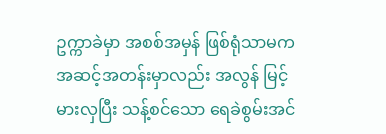ဥက္ကာခဲမှာ အစစ်အမှန် ဖြစ်ရုံသာမက အဆင့်အတန်းမှာလည်း အလွန် မြင့်မားလှပြီး သန့်စင်သော ရေခဲစွမ်းအင်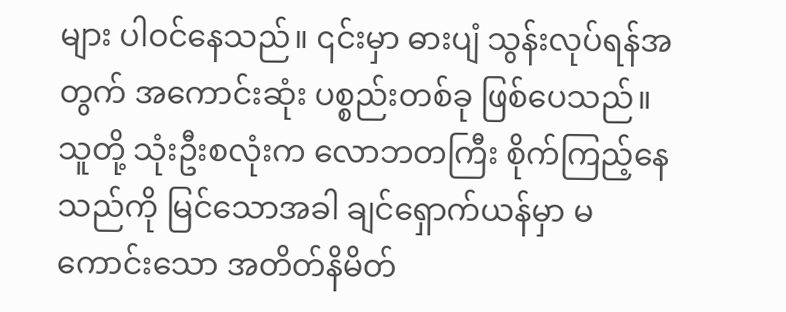များ ပါဝင်နေသည်။ ၎င်းမှာ ဓားပျံ သွန်းလုပ်ရန်အတွက် အကောင်းဆုံး ပစ္စည်းတစ်ခု ဖြစ်ပေသည်။
သူတို့ သုံးဦးစလုံးက လောဘတကြီး စိုက်ကြည့်နေသည်ကို မြင်သောအခါ ချင်ရှောက်ယန်မှာ မကောင်းသော အတိတ်နိမိတ်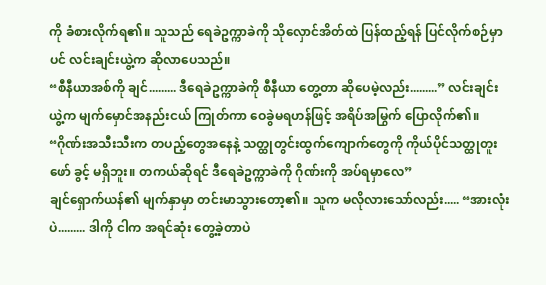ကို ခံစားလိုက်ရ၏။ သူသည် ရေခဲဥက္ကာခဲကို သိုလှောင်အိတ်ထဲ ပြန်ထည့်ရန် ပြင်လိုက်စဉ်မှာပင် လင်းချင်းယွဲ့က ဆိုလာပေသည်။
“စီနီယာအစ်ကို ချင်......... ဒီရေခဲဥက္ကာခဲကို စီနီယာ တွေ့တာ ဆိုပေမဲ့လည်း.........” လင်းချင်းယွဲ့က မျက်မှောင်အနည်းငယ် ကြုတ်ကာ ဝေခွဲမရဟန်ဖြင့် အရိပ်အမြွက် ပြောလိုက်၏။ “ဂိုဏ်းအသီးသီးက တပည့်တွေအနေနဲ့ သတ္ထုတွင်းထွက်ကျောက်တွေကို ကိုယ်ပိုင်သတ္ထုတူးဖော် ခွင့် မရှိဘူး။ တကယ်ဆိုရင် ဒီရေခဲဥက္ကာခဲကို ဂိုဏ်းကို အပ်ရမှာလေ”
ချင်ရှောက်ယန်၏ မျက်နှာမှာ တင်းမာသွားတော့၏။ သူက မလိုလားသော်လည်း..... “အားလုံးပဲ......... ဒါကို ငါက အရင်ဆုံး တွေ့ခဲ့တာပဲ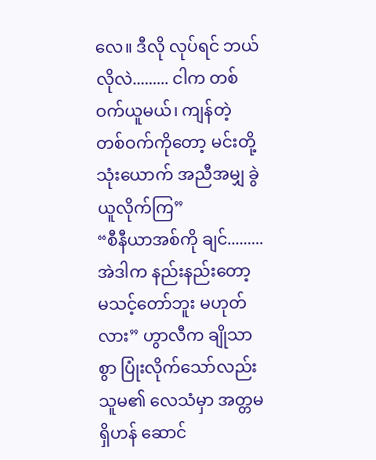လေ။ ဒီလို လုပ်ရင် ဘယ်လိုလဲ......... ငါက တစ်ဝက်ယူမယ်၊ ကျန်တဲ့ တစ်ဝက်ကိုတော့ မင်းတို့ သုံးယောက် အညီအမျှ ခွဲယူလိုက်ကြ”
“စီနီယာအစ်ကို ချင်......... အဲဒါက နည်းနည်းတော့ မသင့်တော်ဘူး မဟုတ်လား” ဟွာလီက ချိုသာစွာ ပြုံးလိုက်သော်လည်း သူမ၏ လေသံမှာ အတ္တမရှိဟန် ဆောင်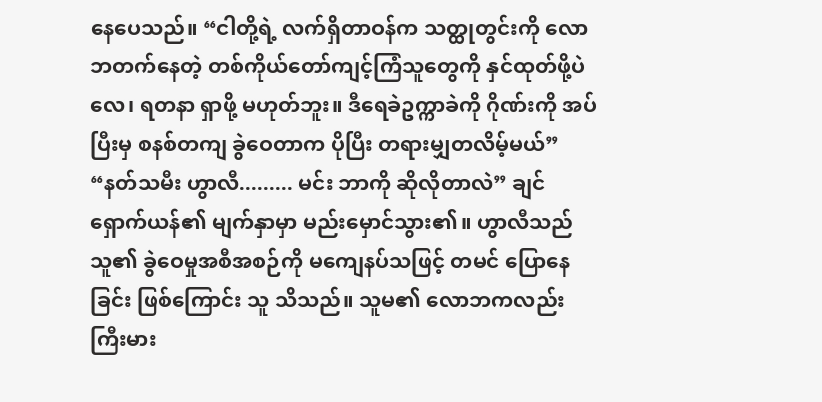နေပေသည်။ “ငါတို့ရဲ့ လက်ရှိတာဝန်က သတ္ထုတွင်းကို လောဘတက်နေတဲ့ တစ်ကိုယ်တော်ကျင့်ကြံသူတွေကို နှင်ထုတ်ဖို့ပဲလေ၊ ရတနာ ရှာဖို့ မဟုတ်ဘူး။ ဒီရေခဲဥက္ကာခဲကို ဂိုဏ်းကို အပ်ပြီးမှ စနစ်တကျ ခွဲဝေတာက ပိုပြီး တရားမျှတလိမ့်မယ်”
“နတ်သမီး ဟွာလီ......... မင်း ဘာကို ဆိုလိုတာလဲ” ချင်ရှောက်ယန်၏ မျက်နှာမှာ မည်းမှောင်သွား၏။ ဟွာလီသည် သူ၏ ခွဲဝေမှုအစီအစဉ်ကို မကျေနပ်သဖြင့် တမင် ပြောနေခြင်း ဖြစ်ကြောင်း သူ သိသည်။ သူမ၏ လောဘကလည်း ကြီးမား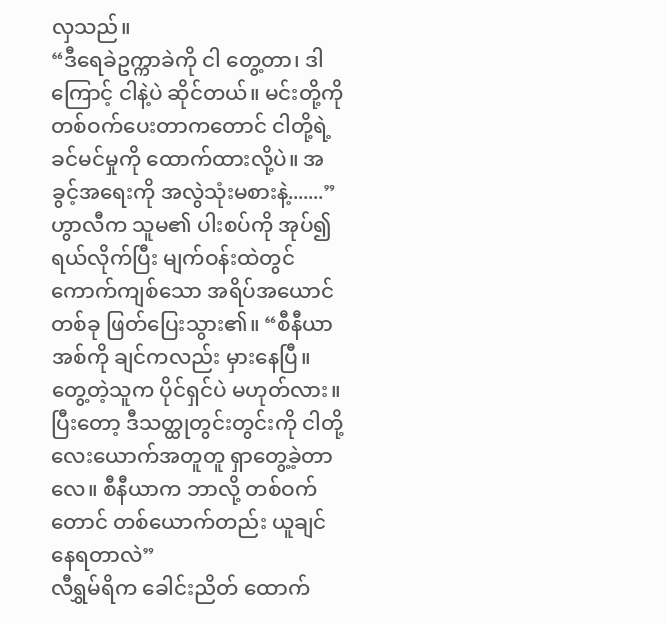လှသည်။
“ဒီရေခဲဥက္ကာခဲကို ငါ တွေ့တာ၊ ဒါကြောင့် ငါနဲ့ပဲ ဆိုင်တယ်။ မင်းတို့ကို တစ်ဝက်ပေးတာကတောင် ငါတို့ရဲ့ ခင်မင်မှုကို ထောက်ထားလို့ပဲ။ အခွင့်အရေးကို အလွဲသုံးမစားနဲ့.......”
ဟွာလီက သူမ၏ ပါးစပ်ကို အုပ်၍ ရယ်လိုက်ပြီး မျက်ဝန်းထဲတွင် ကောက်ကျစ်သော အရိပ်အယောင်တစ်ခု ဖြတ်ပြေးသွား၏။ “စီနီယာအစ်ကို ချင်ကလည်း မှားနေပြီ။ တွေ့တဲ့သူက ပိုင်ရှင်ပဲ မဟုတ်လား။ ပြီးတော့ ဒီသတ္ထုတွင်းတွင်းကို ငါတို့ လေးယောက်အတူတူ ရှာတွေ့ခဲ့တာလေ။ စီနီယာက ဘာလို့ တစ်ဝက်တောင် တစ်ယောက်တည်း ယူချင်နေရတာလဲ”
လီရွှမ်ရိက ခေါင်းညိတ် ထောက်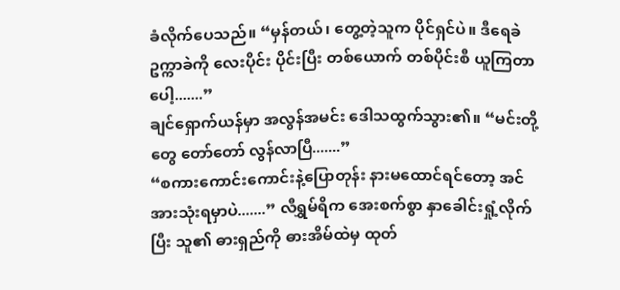ခံလိုက်ပေသည်။ “မှန်တယ်၊ တွေ့တဲ့သူက ပိုင်ရှင်ပဲ။ ဒီရေခဲဥက္ကာခဲကို လေးပိုင်း ပိုင်းပြီး တစ်ယောက် တစ်ပိုင်းစီ ယူကြတာပေါ့.......”
ချင်ရှောက်ယန်မှာ အလွန်အမင်း ဒေါသထွက်သွား၏။ “မင်းတို့တွေ တော်တော် လွန်လာပြီ.......”
“စကားကောင်းကောင်းနဲ့ပြောတုန်း နားမထောင်ရင်တော့ အင်အားသုံးရမှာပဲ.......” လီရွှမ်ရိက အေးစက်စွာ နှာခေါင်းရှုံ့လိုက်ပြီး သူ၏ ဓားရှည်ကို ဓားအိမ်ထဲမှ ထုတ်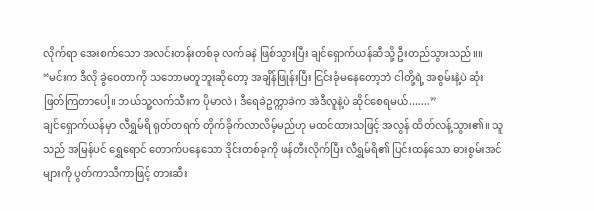လိုက်ရာ အေးစက်သော အလင်းတန်းတစ်ခု လက်ခနဲ ဖြစ်သွားပြီး ချင်ရှောက်ယန်ဆီသို့ ဦးတည်သွားသည်။။
“မင်းက ဒီလို ခွဲဝေတာကို သဘောမတူဘူးဆိုတော့ အချိန်ဖြုန်းပြီး ငြင်းခုံမနေတော့ဘဲ ငါတို့ရဲ့ အစွမ်းနဲ့ပဲ ဆုံးဖြတ်ကြတာပေါ့။ ဘယ်သူ့လက်သီးက ပိုမာလဲ၊ ဒီရေခဲဥက္ကာခဲက အဲဒီလူနဲ့ပဲ ဆိုင်စေရမယ်.......”
ချင်ရှောက်ယန်မှာ လီရွှမ်ရိ ရုတ်တရက် တိုက်ခိုက်လာလိမ့်မည်ဟု မထင်ထားသဖြင့် အလွန် ထိတ်လန့်သွား၏။ သူသည် အမြန်ပင် ရွှေရောင် တောက်ပနေသော ဒိုင်းတစ်ခုကို ဖန်တီးလိုက်ပြီး လီရွှမ်ရိ၏ ပြင်းထန်သော ဓားစွမ်းအင်များကို ပွတ်ကာသီကာဖြင့် တားဆီး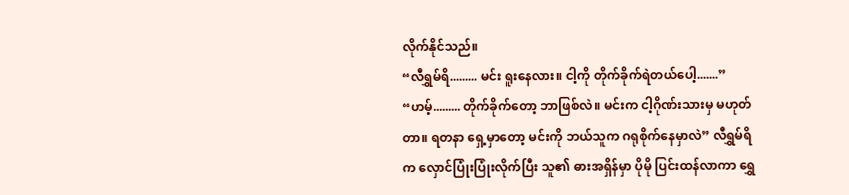လိုက်နိုင်သည်။
“လီရွှမ်ရိ......... မင်း ရူးနေလား။ ငါ့ကို တိုက်ခိုက်ရဲတယ်ပေါ့.......”
“ဟမ့်......... တိုက်ခိုက်တော့ ဘာဖြစ်လဲ။ မင်းက ငါ့ဂိုဏ်းသားမှ မဟုတ်တာ။ ရတနာ ရှေ့မှာတော့ မင်းကို ဘယ်သူက ဂရုစိုက်နေမှာလဲ” လီရွှမ်ရိက လှောင်ပြုံးပြုံးလိုက်ပြီး သူ၏ ဓားအရှိန်မှာ ပိုမို ပြင်းထန်လာကာ ရွှေ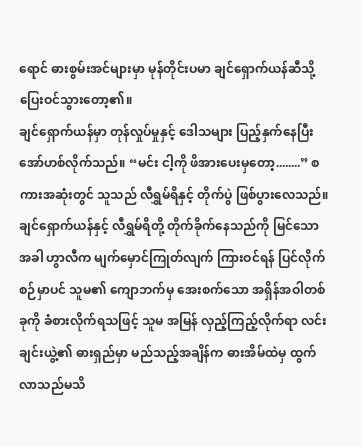ရောင် ဓားစွမ်းအင်များမှာ မုန်တိုင်းပမာ ချင်ရှောက်ယန်ဆီသို့ ပြေးဝင်သွားတော့၏။
ချင်ရှောက်ယန်မှာ တုန်လှုပ်မှုနှင့် ဒေါသများ ပြည့်နှက်နေပြီး အော်ဟစ်လိုက်သည်။ “မင်း ငါ့ကို ဖိအားပေးမှတော့........” စကားအဆုံးတွင် သူသည် လီရွှမ်ရိနှင့် တိုက်ပွဲ ဖြစ်ပွားလေသည်။
ချင်ရှောက်ယန်နှင့် လီရွှမ်ရိတို့ တိုက်ခိုက်နေသည်ကို မြင်သောအခါ ဟွာလီက မျက်မှောင်ကြုတ်လျက် ကြားဝင်ရန် ပြင်လိုက်စဉ်မှာပင် သူမ၏ ကျောဘက်မှ အေးစက်သော အရှိန်အဝါတစ်ခုကို ခံစားလိုက်ရသဖြင့် သူမ အမြန် လှည့်ကြည့်လိုက်ရာ လင်းချင်းယွဲ့၏ ဓားရှည်မှာ မည်သည့်အချိန်က ဓားအိမ်ထဲမှ ထွက်လာသည်မသိ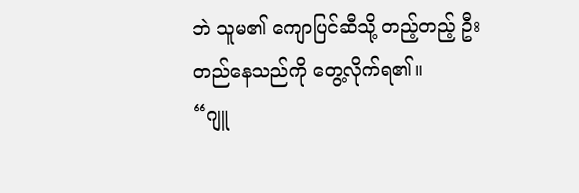ဘဲ သူမ၏ ကျောပြင်ဆီသို့ တည့်တည့် ဦးတည်နေသည်ကို တွေ့လိုက်ရ၏။
“ဂျူ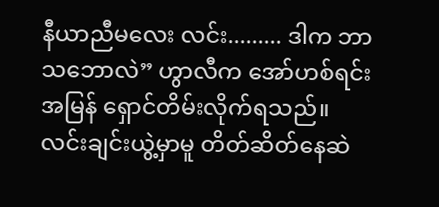နီယာညီမလေး လင်း......... ဒါက ဘာသဘောလဲ” ဟွာလီက အော်ဟစ်ရင်း အမြန် ရှောင်တိမ်းလိုက်ရသည်။
လင်းချင်းယွဲ့မှာမူ တိတ်ဆိတ်နေဆဲ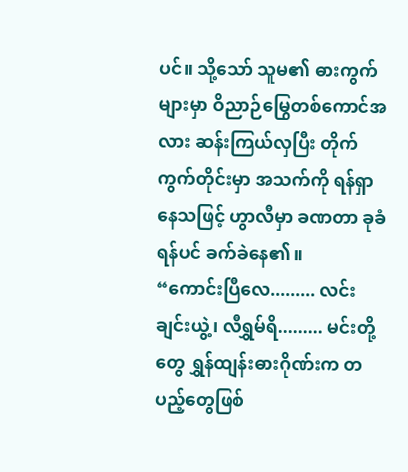ပင်။ သို့သော် သူမ၏ ဓားကွက်များမှာ ဝိညာဉ်မြွေတစ်ကောင်အလား ဆန်းကြယ်လှပြီး တိုက်ကွက်တိုင်းမှာ အသက်ကို ရန်ရှာနေသဖြင့် ဟွာလီမှာ ခဏတာ ခုခံရန်ပင် ခက်ခဲနေ၏။
“ကောင်းပြီလေ......... လင်းချင်းယွဲ့၊ လီရွှမ်ရိ......... မင်းတို့တွေ ရွှန်ထျန်းဓားဂိုဏ်းက တပည့်တွေဖြစ်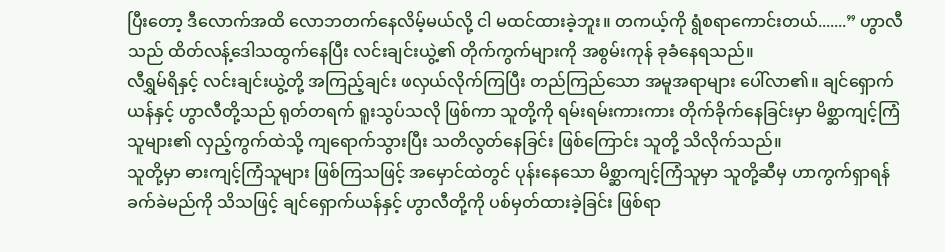ပြီးတော့ ဒီလောက်အထိ လောဘတက်နေလိမ့်မယ်လို့ ငါ မထင်ထားခဲ့ဘူး။ တကယ့်ကို ရွံစရာကောင်းတယ်.......” ဟွာလီသည် ထိတ်လန့်ဒေါသထွက်နေပြီး လင်းချင်းယွဲ့၏ တိုက်ကွက်များကို အစွမ်းကုန် ခုခံနေရသည်။
လီရွှမ်ရိနှင့် လင်းချင်းယွဲ့တို့ အကြည့်ချင်း ဖလှယ်လိုက်ကြပြီး တည်ကြည်သော အမူအရာများ ပေါ်လာ၏။ ချင်ရှောက်ယန်နှင့် ဟွာလီတို့သည် ရုတ်တရက် ရူးသွပ်သလို ဖြစ်ကာ သူတို့ကို ရမ်းရမ်းကားကား တိုက်ခိုက်နေခြင်းမှာ မိစ္ဆာကျင့်ကြံသူများ၏ လှည့်ကွက်ထဲသို့ ကျရောက်သွားပြီး သတိလွတ်နေခြင်း ဖြစ်ကြောင်း သူတို့ သိလိုက်သည်။
သူတို့မှာ ဓားကျင့်ကြံသူများ ဖြစ်ကြသဖြင့် အမှောင်ထဲတွင် ပုန်းနေသော မိစ္ဆာကျင့်ကြံသူမှာ သူတို့ဆီမှ ဟာကွက်ရှာရန် ခက်ခဲမည်ကို သိသဖြင့် ချင်ရှောက်ယန်နှင့် ဟွာလီတို့ကို ပစ်မှတ်ထားခဲ့ခြင်း ဖြစ်ရာ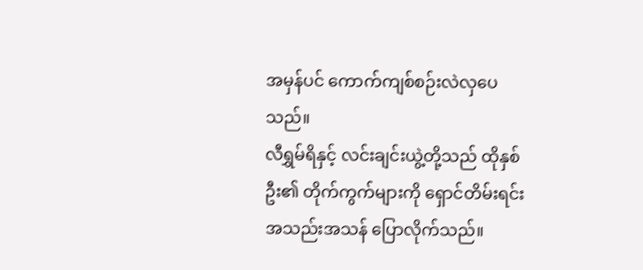အမှန်ပင် ကောက်ကျစ်စဉ်းလဲလှပေသည်။
လီရွှမ်ရိနှင့် လင်းချင်းယွဲ့တို့သည် ထိုနှစ်ဦး၏ တိုက်ကွက်များကို ရှောင်တိမ်းရင်း အသည်းအသန် ပြောလိုက်သည်။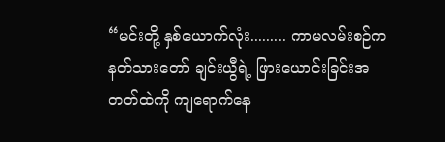“မင်းတို့ နှစ်ယောက်လုံး......... ကာမလမ်းစဉ်က နတ်သားတော် ချင်းယွီရဲ့ ဖြားယောင်းခြင်းအတတ်ထဲကို ကျရောက်နေ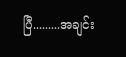ပြီ.........အချင်း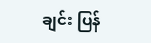ချင်း ပြန်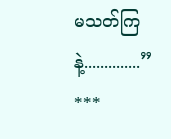မသတ်ကြနဲ့..............”
***